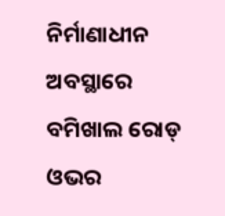ନିର୍ମାଣାଧୀନ ଅବସ୍ଥାରେ ବମିଖାଲ ରୋଡ୍ ଓଭର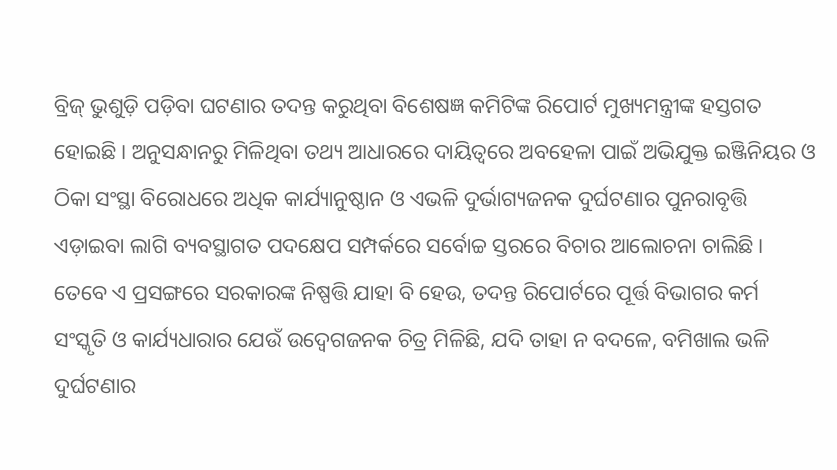ବ୍ରିଜ୍ ଭୁଶୁଡ଼ି ପଡ଼ିବା ଘଟଣାର ତଦନ୍ତ କରୁଥିବା ବିଶେଷଜ୍ଞ କମିଟିଙ୍କ ରିପୋର୍ଟ ମୁଖ୍ୟମନ୍ତ୍ରୀଙ୍କ ହସ୍ତଗତ ହୋଇଛି। ଅନୁସନ୍ଧାନରୁ ମିଳିଥିବା ତଥ୍ୟ ଆଧାରରେ ଦାୟିତ୍ୱରେ ଅବହେଳା ପାଇଁ ଅଭିଯୁକ୍ତ ଇଞ୍ଜିନିୟର ଓ ଠିକା ସଂସ୍ଥା ବିରୋଧରେ ଅଧିକ କାର୍ଯ୍ୟାନୁଷ୍ଠାନ ଓ ଏଭଳି ଦୁର୍ଭାଗ୍ୟଜନକ ଦୁର୍ଘଟଣାର ପୁନରାବୃତ୍ତି ଏଡ଼ାଇବା ଲାଗି ବ୍ୟବସ୍ଥାଗତ ପଦକ୍ଷେପ ସମ୍ପର୍କରେ ସର୍ବୋଚ୍ଚ ସ୍ତରରେ ବିଚାର ଆଲୋଚନା ଚାଲିଛି। ତେବେ ଏ ପ୍ରସଙ୍ଗରେ ସରକାରଙ୍କ ନିଷ୍ପତ୍ତି ଯାହା ବି ହେଉ, ତଦନ୍ତ ରିପୋର୍ଟରେ ପୂର୍ତ୍ତ ବିଭାଗର କର୍ମ ସଂସ୍କୃତି ଓ କାର୍ଯ୍ୟଧାରାର ଯେଉଁ ଉଦ୍ବେଗଜନକ ଚିତ୍ର ମିଳିଛି, ଯଦି ତାହା ନ ବଦଳେ, ବମିଖାଲ ଭଳି ଦୁର୍ଘଟଣାର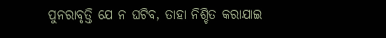ପୁନରାବୃତ୍ତି ଯେ ନ ଘଟିବ, ତାହା ନିଶ୍ଚିତ କରାଯାଇ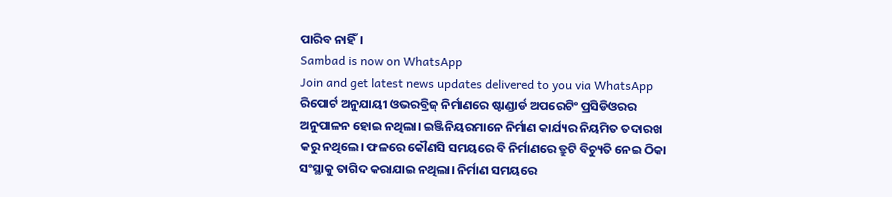ପାରିବ ନାହିଁ।
Sambad is now on WhatsApp
Join and get latest news updates delivered to you via WhatsApp
ରିପୋର୍ଟ ଅନୁଯାୟୀ ଓଭରବ୍ରିଜ୍ ନିର୍ମାଣରେ ଷ୍ଟାଣ୍ଡାର୍ଡ ଅପରେଟିଂ ପ୍ରସିଡିଓରର ଅନୁପାଳନ ହୋଇ ନଥିଲା। ଇଞ୍ଜିନିୟରମାନେ ନିର୍ମାଣ କାର୍ଯ୍ୟର ନିୟମିତ ତଦାରଖ କରୁ ନଥିଲେ। ଫଳରେ କୌଣସି ସମୟରେ ବି ନିର୍ମାଣରେ ତ୍ରୁଟି ବିଚ୍ୟୁତି ନେଇ ଠିକା ସଂସ୍ଥାକୁ ତାଗିଦ କରାଯାଇ ନଥିଲା। ନିର୍ମାଣ ସମୟରେ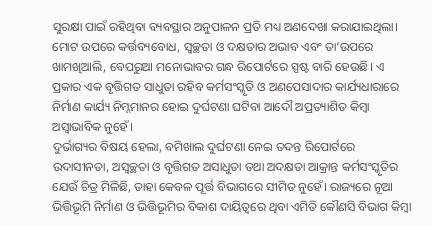ସୁରକ୍ଷା ପାଇଁ ରହିଥିବା ବ୍ୟବସ୍ଥାର ଅନୁପାଳନ ପ୍ରତି ମଧ୍ୟ ଅଣଦେଖା କରାଯାଇଥିଲା। ମୋଟ ଉପରେ କର୍ତ୍ତବ୍ୟବୋଧ, ସ୍ୱଚ୍ଛତା ଓ ଦକ୍ଷତାର ଅଭାବ ଏବଂ ତା’ଉପରେ ଖାମଖିଆଲି, ବେପରୁଆ ମନୋଭାବର ଗନ୍ଧ ରିପୋର୍ଟରେ ସ୍ପଷ୍ଟ ବାରି ହେଉଛି। ଏ ପ୍ରକାର ଏକ ବୃତ୍ତିଗତ ସାଧୁତା ରହିବ କର୍ମସଂସ୍କୃତି ଓ ଅଣପେସାଦାର କାର୍ଯ୍ୟଧାରାରେ ନିର୍ମାଣ କାର୍ଯ୍ୟ ନିମ୍ନମାନର ହୋଇ ଦୁର୍ଘଟଣା ଘଟିବା ଆଦୌ ଅପ୍ରତ୍ୟାଶିତ କିମ୍ବା ଅସ୍ୱାଭାବିକ ନୁହେଁ।
ଦୁର୍ଭାଗ୍ୟର ବିଷୟ ହେଲା, ବମିଖାଲ ଦୁର୍ଘଟଣା ନେଇ ତଦନ୍ତ ରିପୋର୍ଟରେ ଉଦାସୀନତା, ଅସ୍ୱଚ୍ଛତା ଓ ବୃତ୍ତିଗତ ଅସାଧୁତା ତଥା ଅଦକ୍ଷତା ଆକ୍ରାନ୍ତ କର୍ମସଂସ୍କୃତିର ଯେଉଁ ଚିତ୍ର ମିଳିଛି, ତାହା କେବଳ ପୂର୍ତ୍ତ ବିଭାଗରେ ସୀମିତ ନୁହେଁ। ରାଜ୍ୟରେ ନୂଆ ଭିତ୍ତିଭୂମି ନିର୍ମାଣ ଓ ଭିତ୍ତିଭୂମିର ବିକାଶ ଦାୟିତ୍ୱରେ ଥିବା ଏମିତି କୌଣସି ବିଭାଗ କିମ୍ବା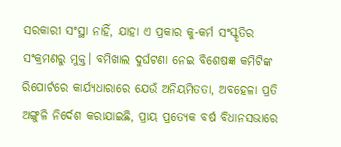ସରକାରୀ ସଂସ୍ଥା ନାହିଁ, ଯାହା ଏ ପ୍ରକାର କୁ-କର୍ମ ସଂସ୍କୃତିର ସଂକ୍ରମଣରୁ ମୁକ୍ତ। ବମିଖାଲ ଦୁର୍ଘଟଣା ନେଇ ବିଶେଷଜ୍ଞ କମିଟିଙ୍କ ରିପୋର୍ଟରେ କାର୍ଯ୍ୟଧାରାରେ ଯେଉଁ ଅନିୟମିତତା, ଅବହେଳା ପ୍ରତି ଅଙ୍ଗୁଳି ନିର୍ଦେଶ କରାଯାଇଛି, ପ୍ରାୟ ପ୍ରତ୍ୟେକ ବର୍ଷ ବିଧାନସଭାରେ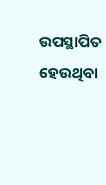ଉପସ୍ଥାପିତ ହେଉଥିବା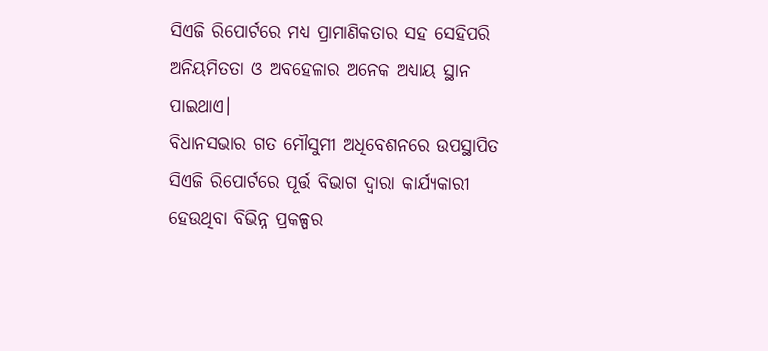ସିଏଜି ରିପୋର୍ଟରେ ମଧ୍ୟ ପ୍ରାମାଣିକତାର ସହ ସେହିପରି ଅନିୟମିତତା ଓ ଅବହେଳାର ଅନେକ ଅଧ୍ୟାୟ ସ୍ଥାନ ପାଇଥାଏ।
ବିଧାନସଭାର ଗତ ମୌସୁମୀ ଅଧିବେଶନରେ ଉପସ୍ଥାପିତ ସିଏଜି ରିପୋର୍ଟରେ ପୂର୍ତ୍ତ ବିଭାଗ ଦ୍ୱାରା କାର୍ଯ୍ୟକାରୀ ହେଉଥିବା ବିଭିନ୍ନ ପ୍ରକଳ୍ପର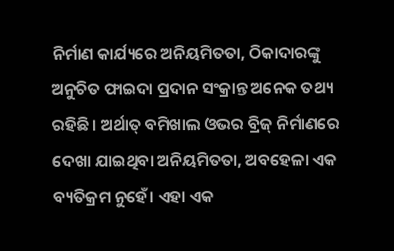ନିର୍ମାଣ କାର୍ଯ୍ୟରେ ଅନିୟମିତତା, ଠିକାଦାରଙ୍କୁ ଅନୁଚିତ ଫାଇଦା ପ୍ରଦାନ ସଂକ୍ରାନ୍ତ ଅନେକ ତଥ୍ୟ ରହିଛି। ଅର୍ଥାତ୍ ବମିଖାଲ ଓଭର ବ୍ରିଜ୍ ନିର୍ମାଣରେ ଦେଖା ଯାଇଥିବା ଅନିୟମିତତା, ଅବହେଳା ଏକ ବ୍ୟତିକ୍ରମ ନୁହେଁ। ଏହା ଏକ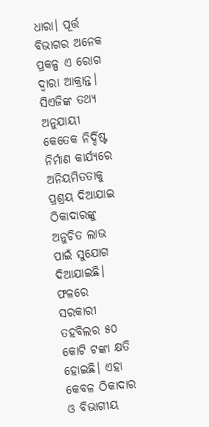ଧାରା। ପୂର୍ତ୍ତ ବିଭାଗର ଅନେକ ପ୍ରକଳ୍ପ ଏ ରୋଗ ଦ୍ୱାରା ଆକ୍ରାନ୍ତ। ସିଏଜିଙ୍କ ତଥ୍ୟ ଅନୁଯାୟୀ କେତେକ ନିର୍ଦ୍ଦିଷ୍ଟ ନିର୍ମାଣ କାର୍ଯ୍ୟରେ ଅନିୟମିତତାକୁ ପ୍ରଶ୍ରୟ ଦିଆଯାଇ ଠିକାଦାରଙ୍କୁ ଅନୁଚିତ ଲାଭ ପାଇଁ ସୁଯୋଗ ଦିଆଯାଇଛି। ଫଳରେ ସରକାରୀ ତହବିଲର ୫୦ କୋଟି ଟଙ୍କା କ୍ଷତି ହୋଇଛି। ଏହା କେବଳ ଠିକାଦାର ଓ ବିଭାଗୀୟ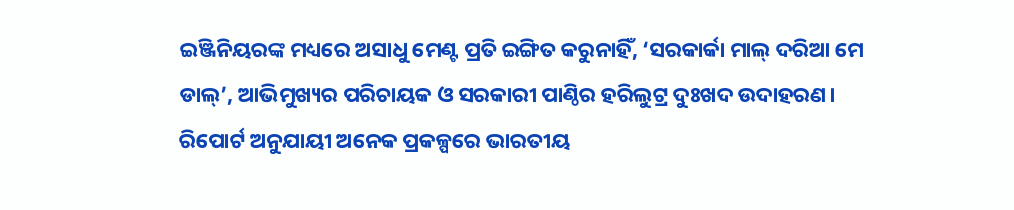ଇଞ୍ଜିନିୟରଙ୍କ ମଧ୍ୟରେ ଅସାଧୁ ମେଣ୍ଟ ପ୍ରତି ଇଙ୍ଗିତ କରୁନାହିଁ, ‘ସରକାର୍କା ମାଲ୍ ଦରିଆ ମେ ଡାଲ୍’, ଆଭିମୁଖ୍ୟର ପରିଚାୟକ ଓ ସରକାରୀ ପାଣ୍ଠିର ହରିଲୁଟ୍ର ଦୁଃଖଦ ଉଦାହରଣ। ରିପୋର୍ଟ ଅନୁଯାୟୀ ଅନେକ ପ୍ରକଳ୍ପରେ ଭାରତୀୟ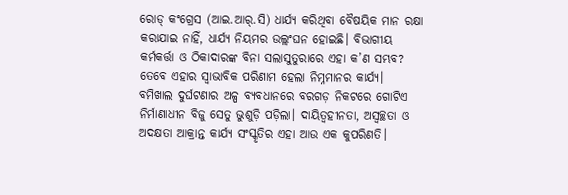ରୋଡ୍ କଂଗ୍ରେସ (ଆଇ.ଆର୍.ସି) ଧାର୍ଯ୍ୟ କରିଥିବା ବୈଷୟିକ ମାନ ରକ୍ଷା କରାଯାଇ ନାହିଁ, ଧାର୍ଯ୍ୟ ନିୟମର ଉଲ୍ଲଂଘନ ହୋଇଛି। ବିଭାଗୀୟ କର୍ମକର୍ତ୍ତା ଓ ଠିକାଦାରଙ୍କ ବିନା ସଲାସୁତୁରାରେ ଏହା କ’ଣ ସମ୍ଭବ? ତେବେ ଏହାର ସ୍ୱାଭାବିକ ପରିଣାମ ହେଲା ନିମ୍ନମାନର କାର୍ଯ୍ୟ।
ବମିଖାଲ ଦୁର୍ଘଟଣାର ଅଳ୍ପ ବ୍ୟବଧାନରେ ବରଗଡ଼ ନିକଟରେ ଗୋଟିଏ ନିର୍ମାଣାଧୀନ ବିଜୁ ସେତୁ ଭୁଶୁଡ଼ି ପଡ଼ିଲା। ଦାୟିତ୍ୱହୀନତା, ଅସ୍ୱଚ୍ଛତା ଓ ଅଦକ୍ଷତା ଆକ୍ରାନ୍ତ କାର୍ଯ୍ୟ ସଂସ୍କୃତିର ଏହା ଆଉ ଏକ କୁପରିଣତି।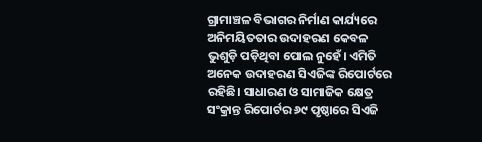ଗ୍ରାମାଞ୍ଚଳ ବିଭାଗର ନିର୍ମାଣ କାର୍ଯ୍ୟରେ ଅନିମୟିତତାର ଉଦାହରଣ କେବଳ ଭୁଶୁଡ଼ି ପଡ଼ିଥିବା ପୋଲ ନୁହେଁ। ଏମିତି ଅନେକ ଉଦାହରଣ ସିଏଜିଙ୍କ ରିପୋର୍ଟରେ ରହିଛି। ସାଧାରଣ ଓ ସାମାଜିକ କ୍ଷେତ୍ର ସଂକ୍ରାନ୍ତ ରିପୋର୍ଟର ୬୯ ପୃଷ୍ଠାରେ ସିଏଜି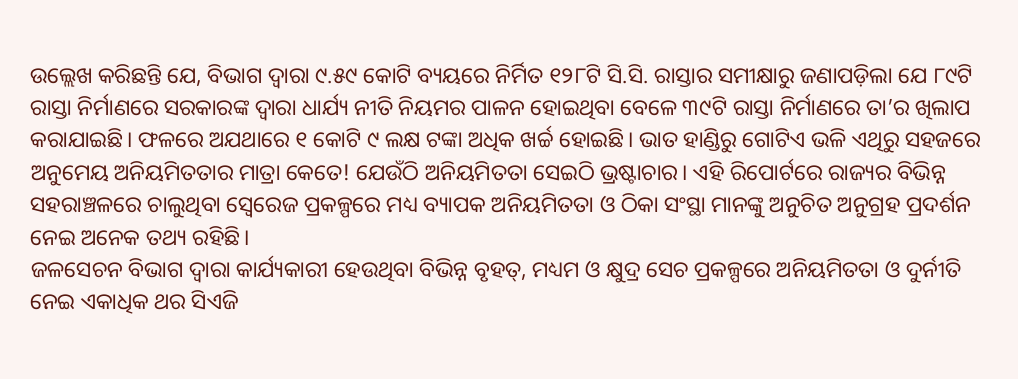ଉଲ୍ଲେଖ କରିଛନ୍ତି ଯେ, ବିଭାଗ ଦ୍ୱାରା ୯.୫୯ କୋଟି ବ୍ୟୟରେ ନିର୍ମିତ ୧୨୮ଟି ସି.ସି. ରାସ୍ତାର ସମୀକ୍ଷାରୁ ଜଣାପଡ଼ିଲା ଯେ ୮୯ଟି ରାସ୍ତା ନିର୍ମାଣରେ ସରକାରଙ୍କ ଦ୍ୱାରା ଧାର୍ଯ୍ୟ ନୀତି ନିୟମର ପାଳନ ହୋଇଥିବା ବେଳେ ୩୯ଟି ରାସ୍ତା ନିର୍ମାଣରେ ତା’ର ଖିଲାପ କରାଯାଇଛି। ଫଳରେ ଅଯଥାରେ ୧ କୋଟି ୯ ଲକ୍ଷ ଟଙ୍କା ଅଧିକ ଖର୍ଚ୍ଚ ହୋଇଛି। ଭାତ ହାଣ୍ଡିରୁ ଗୋଟିଏ ଭଳି ଏଥିରୁ ସହଜରେ ଅନୁମେୟ ଅନିୟମିତତାର ମାତ୍ରା କେତେ! ଯେଉଁଠି ଅନିୟମିତତା ସେଇଠି ଭ୍ରଷ୍ଟାଚାର। ଏହି ରିପୋର୍ଟରେ ରାଜ୍ୟର ବିଭିନ୍ନ ସହରାଞ୍ଚଳରେ ଚାଲୁଥିବା ସ୍ୱେରେଜ ପ୍ରକଳ୍ପରେ ମଧ୍ୟ ବ୍ୟାପକ ଅନିୟମିତତା ଓ ଠିକା ସଂସ୍ଥା ମାନଙ୍କୁ ଅନୁଚିତ ଅନୁଗ୍ରହ ପ୍ରଦର୍ଶନ ନେଇ ଅନେକ ତଥ୍ୟ ରହିଛି।
ଜଳସେଚନ ବିଭାଗ ଦ୍ୱାରା କାର୍ଯ୍ୟକାରୀ ହେଉଥିବା ବିଭିନ୍ନ ବୃହତ୍, ମଧ୍ୟମ ଓ କ୍ଷୁଦ୍ର ସେଚ ପ୍ରକଳ୍ପରେ ଅନିୟମିତତା ଓ ଦୁର୍ନୀତି ନେଇ ଏକାଧିକ ଥର ସିଏଜି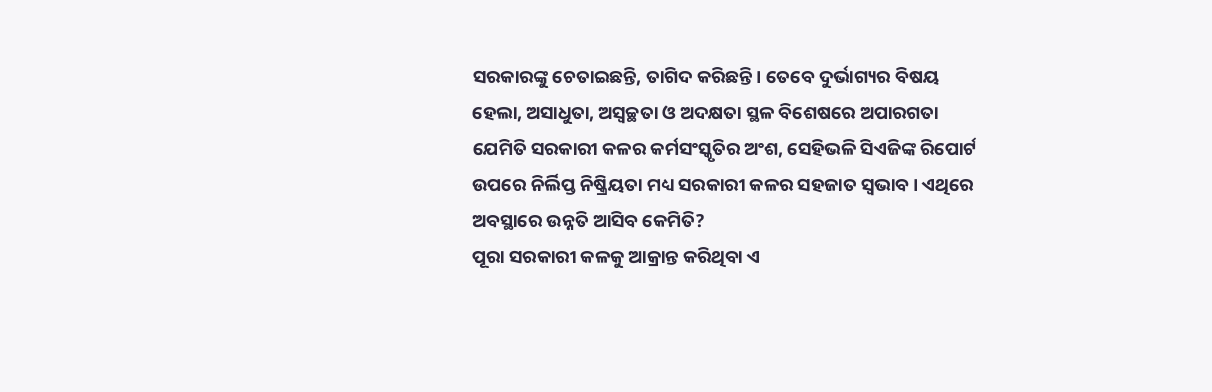ସରକାରଙ୍କୁ ଚେତାଇଛନ୍ତି, ତାଗିଦ କରିଛନ୍ତି। ତେବେ ଦୁର୍ଭାଗ୍ୟର ବିଷୟ ହେଲା, ଅସାଧୁତା, ଅସ୍ୱଚ୍ଛତା ଓ ଅଦକ୍ଷତା ସ୍ଥଳ ବିଶେଷରେ ଅପାରଗତା ଯେମିତି ସରକାରୀ କଳର କର୍ମସଂସ୍କୃତିର ଅଂଶ, ସେହିଭଳି ସିଏଜିଙ୍କ ରିପୋର୍ଟ ଉପରେ ନିର୍ଲିପ୍ତ ନିଷ୍କ୍ରିୟତା ମଧ୍ୟ ସରକାରୀ କଳର ସହଜାତ ସ୍ୱଭାବ। ଏଥିରେ ଅବସ୍ଥାରେ ଉନ୍ନତି ଆସିବ କେମିତି?
ପୂରା ସରକାରୀ କଳକୁ ଆକ୍ରାନ୍ତ କରିଥିବା ଏ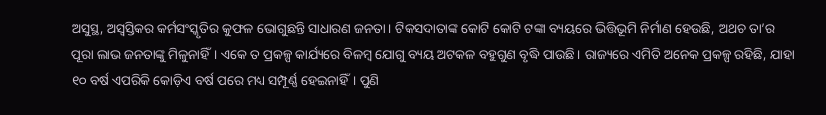ଅସୁସ୍ଥ, ଅସ୍ୱସ୍ତିକର କର୍ମସଂସ୍କୃତିର କୁଫଳ ଭୋଗୁଛନ୍ତି ସାଧାରଣ ଜନତା। ଟିକସଦାତାଙ୍କ କୋଟି କୋଟି ଟଙ୍କା ବ୍ୟୟରେ ଭିତ୍ତିଭୂମି ନିର୍ମାଣ ହେଉଛି, ଅଥଚ ତା’ର ପୂରା ଲାଭ ଜନତାଙ୍କୁ ମିଳୁନାହିଁ। ଏକେ ତ ପ୍ରକଳ୍ପ କାର୍ଯ୍ୟରେ ବିଳମ୍ବ ଯୋଗୁ ବ୍ୟୟ ଅଟକଳ ବହୁଗୁଣ ବୃଦ୍ଧି ପାଉଛି। ରାଜ୍ୟରେ ଏମିତି ଅନେକ ପ୍ରକଳ୍ପ ରହିଛି, ଯାହା ୧୦ ବର୍ଷ ଏପରିକି କୋଡ଼ିଏ ବର୍ଷ ପରେ ମଧ୍ୟ ସମ୍ପୂର୍ଣ୍ଣ ହେଇନାହିଁ। ପୁଣି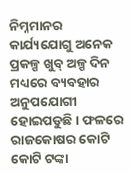ନିମ୍ନମାନର କାର୍ଯ୍ୟଯୋଗୁ ଅନେକ ପ୍ରକଳ୍ପ ଖୁବ୍ ଅଳ୍ପ ଦିନ ମଧ୍ୟରେ ବ୍ୟବହାର ଅନୁପଯୋଗୀ ହୋଇପଡୁଛି। ଫଳରେ ରାଜକୋଷର କୋଟି କୋଟି ଟଙ୍କା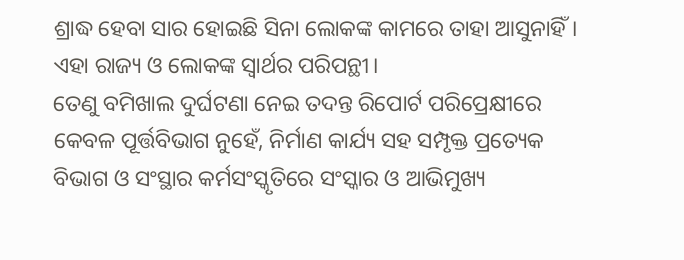ଶ୍ରାଦ୍ଧ ହେବା ସାର ହୋଇଛି ସିନା ଲୋକଙ୍କ କାମରେ ତାହା ଆସୁନାହିଁ। ଏହା ରାଜ୍ୟ ଓ ଲୋକଙ୍କ ସ୍ୱାର୍ଥର ପରିପନ୍ଥୀ।
ତେଣୁ ବମିଖାଲ ଦୁର୍ଘଟଣା ନେଇ ତଦନ୍ତ ରିପୋର୍ଟ ପରିପ୍ରେକ୍ଷୀରେ କେବଳ ପୂର୍ତ୍ତବିଭାଗ ନୁହେଁ, ନିର୍ମାଣ କାର୍ଯ୍ୟ ସହ ସମ୍ପୃକ୍ତ ପ୍ରତ୍ୟେକ ବିଭାଗ ଓ ସଂସ୍ଥାର କର୍ମସଂସ୍କୃତିରେ ସଂସ୍କାର ଓ ଆଭିମୁଖ୍ୟ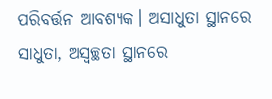ପରିବର୍ତ୍ତନ ଆବଶ୍ୟକ। ଅସାଧୁତା ସ୍ଥାନରେ ସାଧୁତା, ଅସ୍ୱଚ୍ଛତା ସ୍ଥାନରେ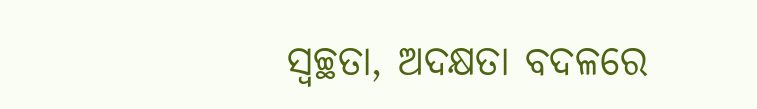ସ୍ୱଚ୍ଛତା, ଅଦକ୍ଷତା ବଦଳରେ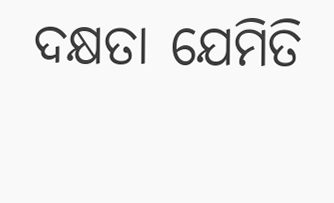ଦକ୍ଷତା ଯେମିତି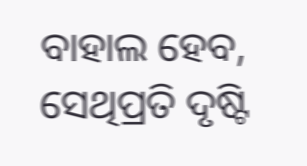ବାହାଲ ହେବ, ସେଥିପ୍ରତି ଦୃଷ୍ଟି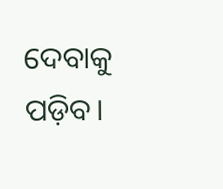ଦେବାକୁ ପଡ଼ିବ।